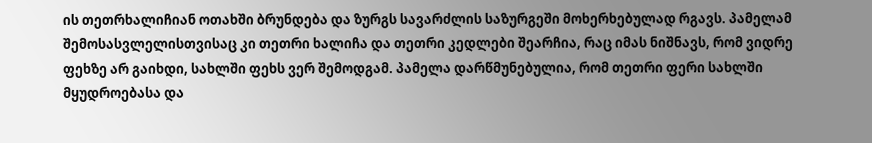ის თეთრხალიჩიან ოთახში ბრუნდება და ზურგს სავარძლის საზურგეში მოხერხებულად რგავს. პამელამ შემოსასვლელისთვისაც კი თეთრი ხალიჩა და თეთრი კედლები შეარჩია, რაც იმას ნიშნავს, რომ ვიდრე ფეხზე არ გაიხდი, სახლში ფეხს ვერ შემოდგამ. პამელა დარწმუნებულია, რომ თეთრი ფერი სახლში მყუდროებასა და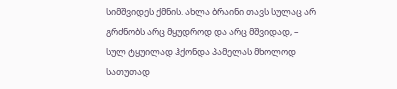სიმშვიდეს ქმნის. ახლა ბრაინი თავს სულაც არ გრძნობს არც მყუდროდ და არც მშვიდად, – სულ ტყუილად ჰქონდა პამელას მხოლოდ სათუთად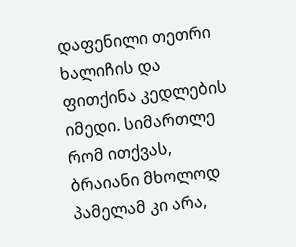დაფენილი თეთრი ხალიჩის და ფითქინა კედლების იმედი. სიმართლე რომ ითქვას, ბრაიანი მხოლოდ პამელამ კი არა,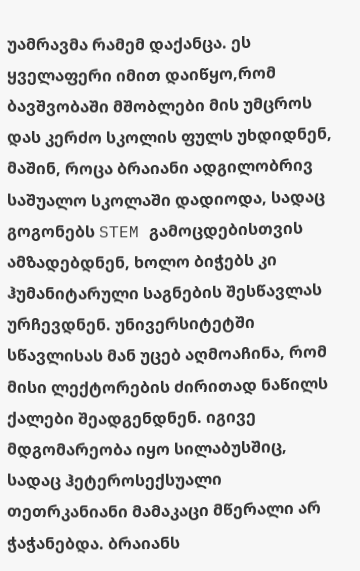უამრავმა რამემ დაქანცა. ეს ყველაფერი იმით დაიწყო,რომ ბავშვობაში მშობლები მის უმცროს დას კერძო სკოლის ფულს უხდიდნენ, მაშინ, როცა ბრაიანი ადგილობრივ საშუალო სკოლაში დადიოდა, სადაც გოგონებს STEM გამოცდებისთვის ამზადებდნენ, ხოლო ბიჭებს კი ჰუმანიტარული საგნების შესწავლას ურჩევდნენ. უნივერსიტეტში სწავლისას მან უცებ აღმოაჩინა, რომ მისი ლექტორების ძირითად ნაწილს ქალები შეადგენდნენ. იგივე მდგომარეობა იყო სილაბუსშიც, სადაც ჰეტეროსექსუალი თეთრკანიანი მამაკაცი მწერალი არ ჭაჭანებდა. ბრაიანს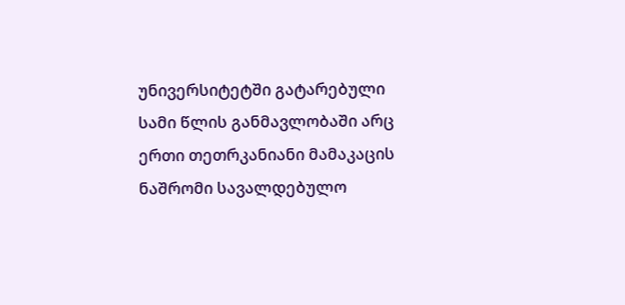უნივერსიტეტში გატარებული სამი წლის განმავლობაში არც ერთი თეთრკანიანი მამაკაცის ნაშრომი სავალდებულო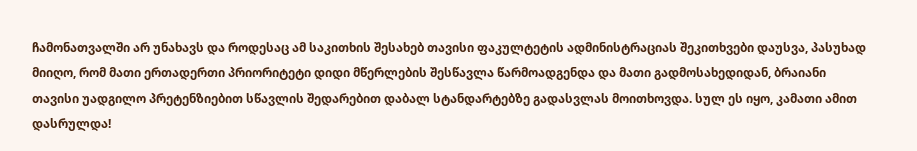ჩამონათვალში არ უნახავს და როდესაც ამ საკითხის შესახებ თავისი ფაკულტეტის ადმინისტრაციას შეკითხვები დაუსვა, პასუხად მიიღო, რომ მათი ერთადერთი პრიორიტეტი დიდი მწერლების შესწავლა წარმოადგენდა და მათი გადმოსახედიდან, ბრაიანი თავისი უადგილო პრეტენზიებით სწავლის შედარებით დაბალ სტანდარტებზე გადასვლას მოითხოვდა. სულ ეს იყო, კამათი ამით დასრულდა!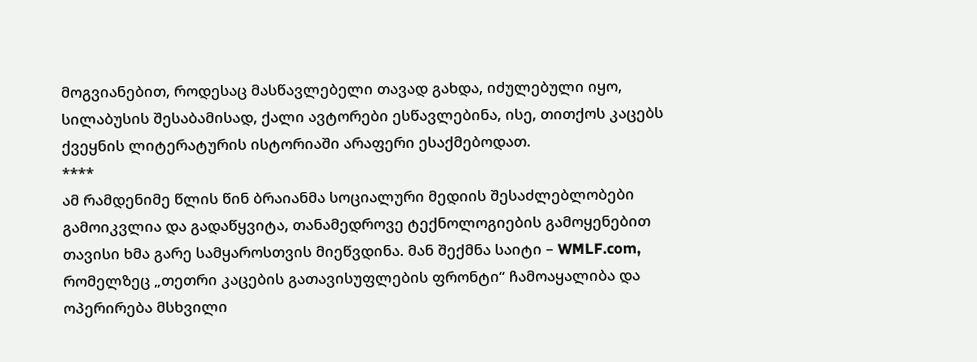მოგვიანებით, როდესაც მასწავლებელი თავად გახდა, იძულებული იყო, სილაბუსის შესაბამისად, ქალი ავტორები ესწავლებინა, ისე, თითქოს კაცებს ქვეყნის ლიტერატურის ისტორიაში არაფერი ესაქმებოდათ.
****
ამ რამდენიმე წლის წინ ბრაიანმა სოციალური მედიის შესაძლებლობები გამოიკვლია და გადაწყვიტა, თანამედროვე ტექნოლოგიების გამოყენებით თავისი ხმა გარე სამყაროსთვის მიეწვდინა. მან შექმნა საიტი – WMLF.com, რომელზეც „თეთრი კაცების გათავისუფლების ფრონტი“ ჩამოაყალიბა და ოპერირება მსხვილი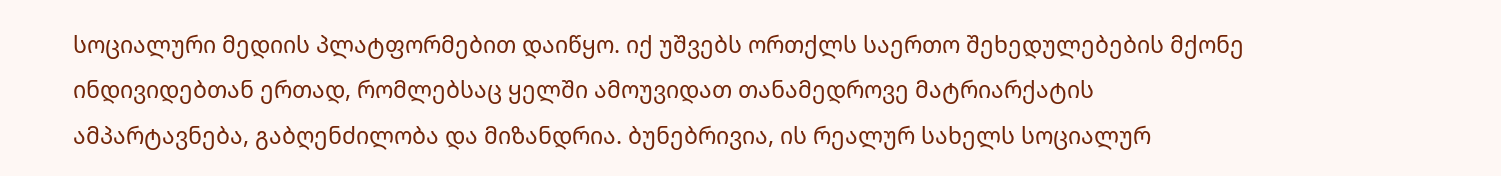სოციალური მედიის პლატფორმებით დაიწყო. იქ უშვებს ორთქლს საერთო შეხედულებების მქონე ინდივიდებთან ერთად, რომლებსაც ყელში ამოუვიდათ თანამედროვე მატრიარქატის ამპარტავნება, გაბღენძილობა და მიზანდრია. ბუნებრივია, ის რეალურ სახელს სოციალურ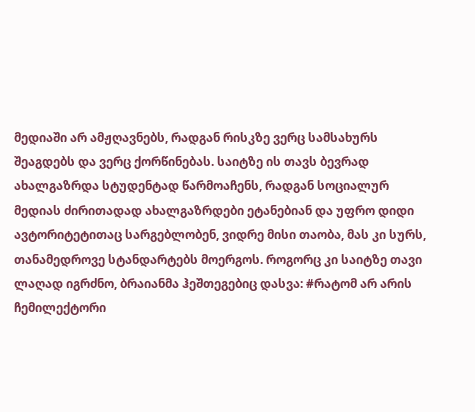მედიაში არ ამჟღავნებს, რადგან რისკზე ვერც სამსახურს შეაგდებს და ვერც ქორწინებას. საიტზე ის თავს ბევრად ახალგაზრდა სტუდენტად წარმოაჩენს, რადგან სოციალურ მედიას ძირითადად ახალგაზრდები ეტანებიან და უფრო დიდი ავტორიტეტითაც სარგებლობენ, ვიდრე მისი თაობა, მას კი სურს, თანამედროვე სტანდარტებს მოერგოს. როგორც კი საიტზე თავი ლაღად იგრძნო, ბრაიანმა ჰეშთეგებიც დასვა: #რატომ არ არის ჩემილექტორი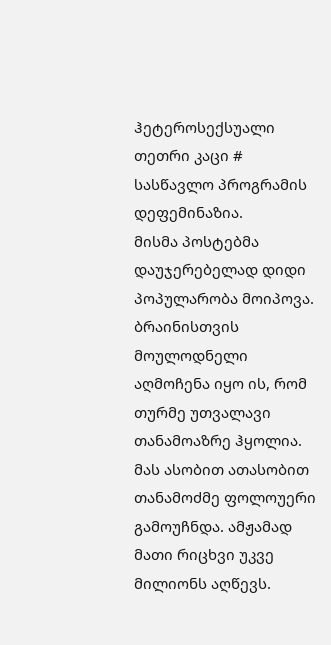ჰეტეროსექსუალი თეთრი კაცი # სასწავლო პროგრამის დეფემინაზია.
მისმა პოსტებმა დაუჯერებელად დიდი პოპულარობა მოიპოვა. ბრაინისთვის მოულოდნელი აღმოჩენა იყო ის, რომ თურმე უთვალავი თანამოაზრე ჰყოლია. მას ასობით ათასობით თანამოძმე ფოლოუერი გამოუჩნდა. ამჟამად მათი რიცხვი უკვე მილიონს აღწევს.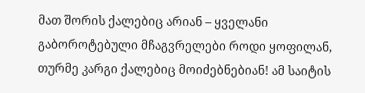მათ შორის ქალებიც არიან – ყველანი გაბოროტებული მჩაგვრელები როდი ყოფილან, თურმე კარგი ქალებიც მოიძებნებიან! ამ საიტის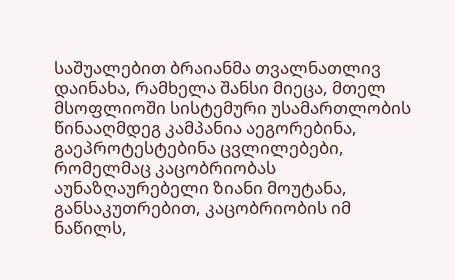საშუალებით ბრაიანმა თვალნათლივ დაინახა, რამხელა შანსი მიეცა, მთელ მსოფლიოში სისტემური უსამართლობის წინააღმდეგ კამპანია აეგორებინა, გაეპროტესტებინა ცვლილებები, რომელმაც კაცობრიობას აუნაზღაურებელი ზიანი მოუტანა, განსაკუთრებით, კაცობრიობის იმ ნაწილს,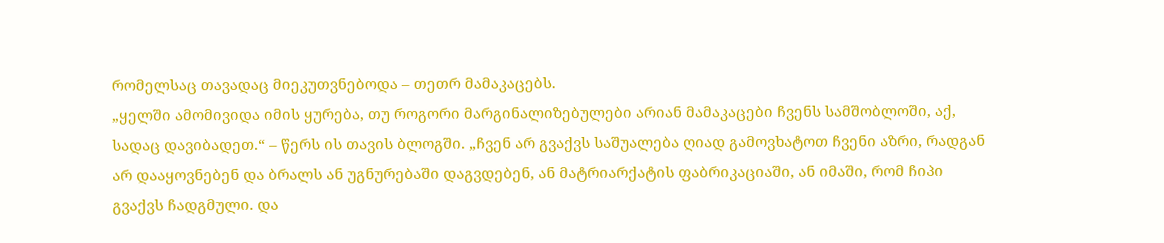რომელსაც თავადაც მიეკუთვნებოდა – თეთრ მამაკაცებს.
„ყელში ამომივიდა იმის ყურება, თუ როგორი მარგინალიზებულები არიან მამაკაცები ჩვენს სამშობლოში, აქ, სადაც დავიბადეთ.“ – წერს ის თავის ბლოგში. „ჩვენ არ გვაქვს საშუალება ღიად გამოვხატოთ ჩვენი აზრი, რადგან არ დააყოვნებენ და ბრალს ან უგნურებაში დაგვდებენ, ან მატრიარქატის ფაბრიკაციაში, ან იმაში, რომ ჩიპი გვაქვს ჩადგმული. და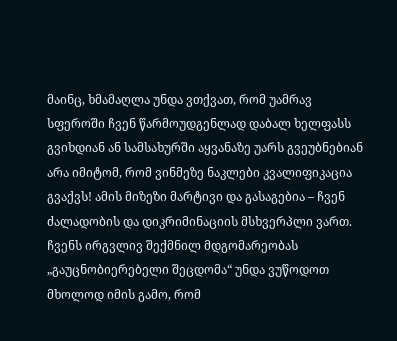მაინც, ხმამაღლა უნდა ვთქვათ, რომ უამრავ სფეროში ჩვენ წარმოუდგენლად დაბალ ხელფასს გვიხდიან ან სამსახურში აყვანაზე უარს გვეუბნებიან არა იმიტომ, რომ ვინმეზე ნაკლები კვალიფიკაცია გვაქვს! ამის მიზეზი მარტივი და გასაგებია – ჩვენ ძალადობის და დიკრიმინაციის მსხვერპლი ვართ. ჩვენს ირგვლივ შექმნილ მდგომარეობას „გაუცნობიერებელი შეცდომა“ უნდა ვუწოდოთ მხოლოდ იმის გამო, რომ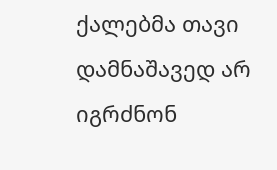ქალებმა თავი დამნაშავედ არ იგრძნონ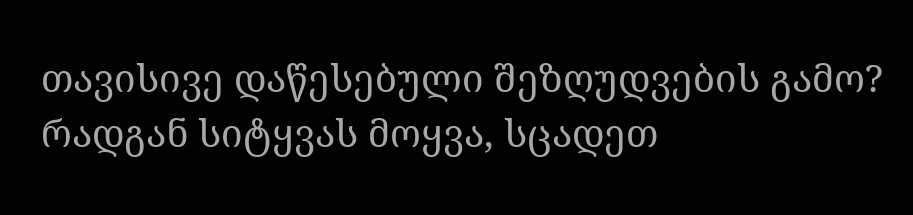თავისივე დაწესებული შეზღუდვების გამო? რადგან სიტყვას მოყვა, სცადეთ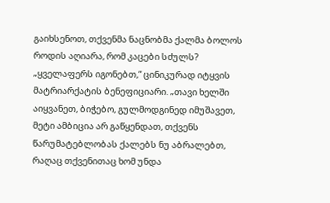გაიხსენოთ, თქვენმა ნაცნობმა ქალმა ბოლოს როდის აღიარა, რომ კაცები სძულს? „ყველაფერს იგონებთ,“ ცინიკურად იტყვის მატრიარქატის ბენეფიციარი. „თავი ხელში აიყვანეთ, ბიჭებო, გულმოდგინედ იმუშავეთ, მეტი ამბიცია არ გაწყენდათ, თქვენს წარუმატებლობას ქალებს ნუ აბრალებთ, რაღაც თქვენითაც ხომ უნდა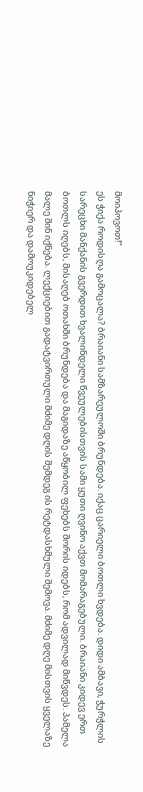მოიპოვოთ!“
ეს ჭიქა როდისღა გამოცალა? ბრაიანი სამზარეულოში ბრუნდება. იქაც ცარიელი ბოთლი ხვდება. დიდი ამბავი, ჭურჭლის სარეცხი მანქანის გვერდით ხვალინდელი წვეულებისთვის სამი ყუთი ღვინო აქვთ მომარაგებული. ბრაიანი კიდევ ერთ ბოთლს იღებს, მისაღებ ოთახში ბრუნდება და მაგიდაზე აწყობილ ფეხებს შორის იდებს, რომ ადვილად მიწვდეს. პამელა მალე შინ იქნება. ლექციებით გადატვირთული მძიმე დღის შემდეგ ის რეტდასხმული შემოვა. მძიმე დღე მისთვის ყველაზე ნიჭიერ და დამოუკიდებელ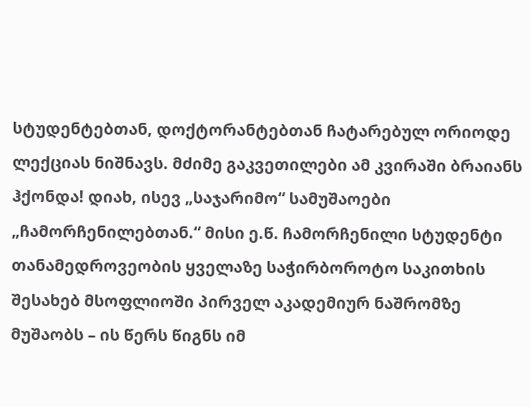სტუდენტებთან, დოქტორანტებთან ჩატარებულ ორიოდე ლექციას ნიშნავს. მძიმე გაკვეთილები ამ კვირაში ბრაიანს ჰქონდა! დიახ, ისევ „საჯარიმო“ სამუშაოები „ჩამორჩენილებთან.“ მისი ე.წ. ჩამორჩენილი სტუდენტი თანამედროვეობის ყველაზე საჭირბოროტო საკითხის შესახებ მსოფლიოში პირველ აკადემიურ ნაშრომზე მუშაობს – ის წერს წიგნს იმ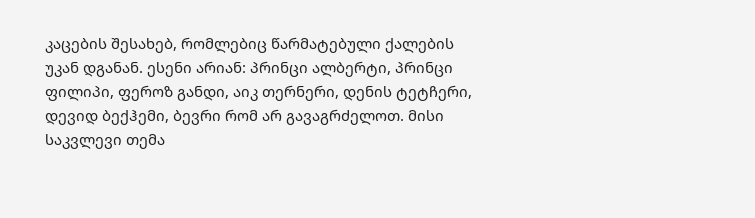კაცების შესახებ, რომლებიც წარმატებული ქალების უკან დგანან. ესენი არიან: პრინცი ალბერტი, პრინცი ფილიპი, ფეროზ განდი, აიკ თერნერი, დენის ტეტჩერი, დევიდ ბექჰემი, ბევრი რომ არ გავაგრძელოთ. მისი საკვლევი თემა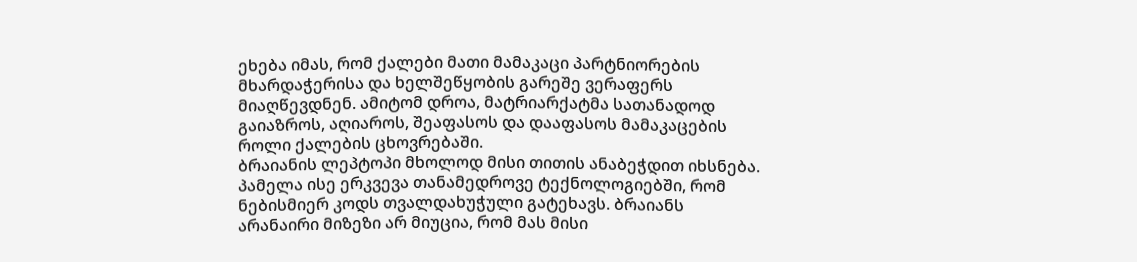ეხება იმას, რომ ქალები მათი მამაკაცი პარტნიორების მხარდაჭერისა და ხელშეწყობის გარეშე ვერაფერს მიაღწევდნენ. ამიტომ დროა, მატრიარქატმა სათანადოდ გაიაზროს, აღიაროს, შეაფასოს და დააფასოს მამაკაცების როლი ქალების ცხოვრებაში.
ბრაიანის ლეპტოპი მხოლოდ მისი თითის ანაბეჭდით იხსნება. პამელა ისე ერკვევა თანამედროვე ტექნოლოგიებში, რომ ნებისმიერ კოდს თვალდახუჭული გატეხავს. ბრაიანს არანაირი მიზეზი არ მიუცია, რომ მას მისი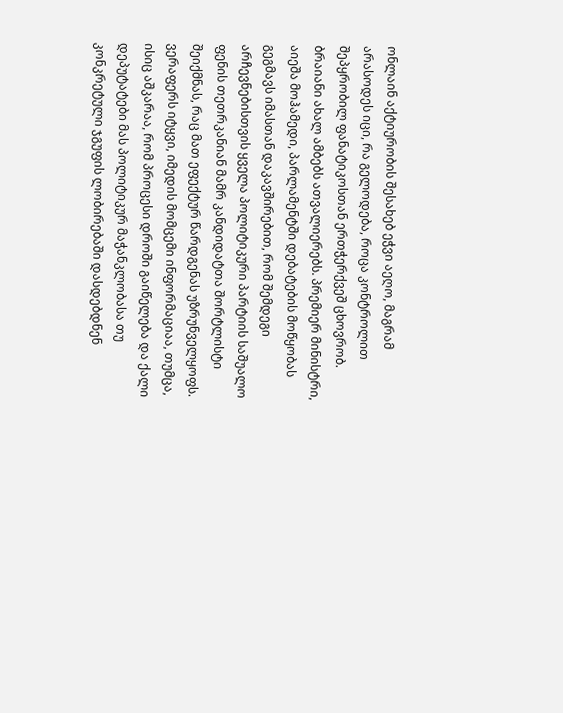ონლაინ აქტიურობის შესახებ ეჭვი აეღო, მაგრამ არასოდეს იცი, რა გელოდება, როცა კონტროლით შეპყრობილ ფანატიკოსთან ერთჭერქვეშ ცხოვრობ. ბრაიანი ახალ ამბებს ათვალიერებს. პრემიერ მინისტრი, აიეშა მოჰამედი, პარლამენტში დებატების მოწყობას გეგმავს იმასთან დაკავშირებით, რომ შემდეგი არჩევნებისთვის ყველა პოლიტიკური პარტიის საშუალო ფენის თეთრკანიან მამრ კანდიდატთა შორტლისტი შეიქმნას, რაც მათ ეფექტურ წარდგენას უზრუნველყოფს. ვერაფერს იტყვი, იმედის მომცემი ინფორმაციაა, თუმცა, ისიც აშკარაა, რომ პროცესი დროში გაიწელება და ქალი დეპუტატები მას პოლიტიკურ მაჭანკლობასა თუ კონკრეტული ჯგუფის ლობირებაში დასდებდნენ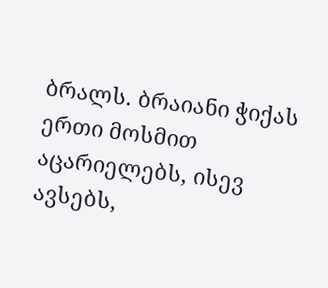ბრალს. ბრაიანი ჭიქას ერთი მოსმით აცარიელებს, ისევ ავსებს,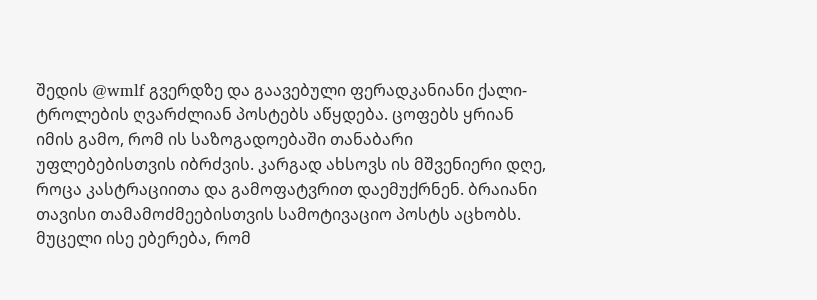შედის @wmlf გვერდზე და გაავებული ფერადკანიანი ქალი-ტროლების ღვარძლიან პოსტებს აწყდება. ცოფებს ყრიან იმის გამო, რომ ის საზოგადოებაში თანაბარი უფლებებისთვის იბრძვის. კარგად ახსოვს ის მშვენიერი დღე, როცა კასტრაციითა და გამოფატვრით დაემუქრნენ. ბრაიანი თავისი თამამოძმეებისთვის სამოტივაციო პოსტს აცხობს. მუცელი ისე ებერება, რომ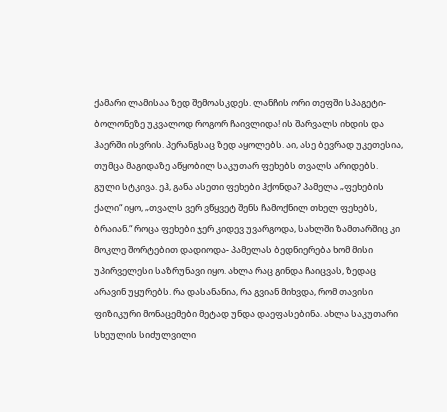ქამარი ლამისაა ზედ შემოასკდეს. ლანჩის ორი თეფში სპაგეტი-ბოლონეზე უკვალოდ როგორ ჩაივლიდა! ის შარვალს იხდის და ჰაერში ისვრის. პერანგსაც ზედ აყოლებს. აი, ასე ბევრად უკეთესია, თუმცა მაგიდაზე აწყობილ საკუთარ ფეხებს თვალს არიდებს. გული სტკივა. ეჰ, განა ასეთი ფეხები ჰქონდა? პამელა „ფეხების ქალი“ იყო, „თვალს ვერ ვწყვეტ შენს ჩამოქნილ თხელ ფეხებს, ბრაიან.“ როცა ფეხები ჯერ კიდევ უვარგოდა, სახლში ზამთარშიც კი მოკლე შორტებით დადიოდა- პამელას ბედნიერება ხომ მისი უპირველესი საზრუნავი იყო. ახლა რაც გინდა ჩაიცვას, ზედაც არავინ უყურებს. რა დასანანია, რა გვიან მიხვდა, რომ თავისი ფიზიკური მონაცემები მეტად უნდა დაეფასებინა. ახლა საკუთარი სხეულის სიძულვილი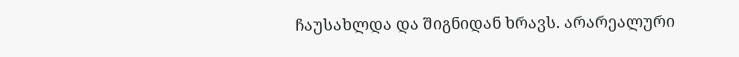ჩაუსახლდა და შიგნიდან ხრავს. არარეალური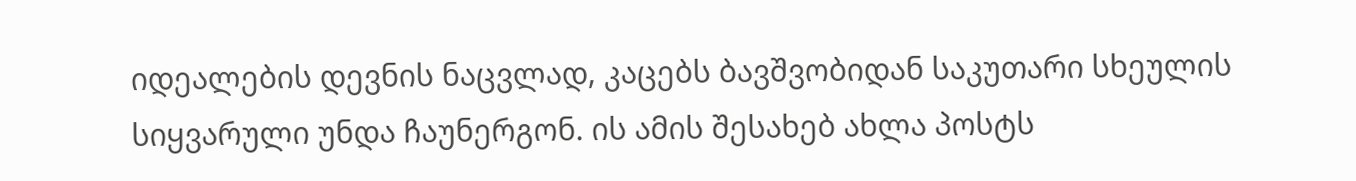იდეალების დევნის ნაცვლად, კაცებს ბავშვობიდან საკუთარი სხეულის სიყვარული უნდა ჩაუნერგონ. ის ამის შესახებ ახლა პოსტს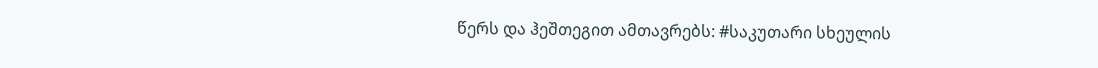წერს და ჰეშთეგით ამთავრებს: #საკუთარი სხეულის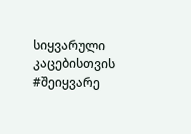სიყვარული კაცებისთვის #შეიყვარე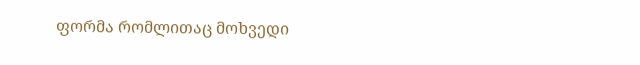ფორმა რომლითაც მოხვედი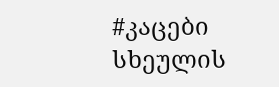#კაცები სხეულის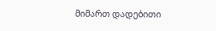მიმართ დადებითი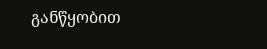განწყობით